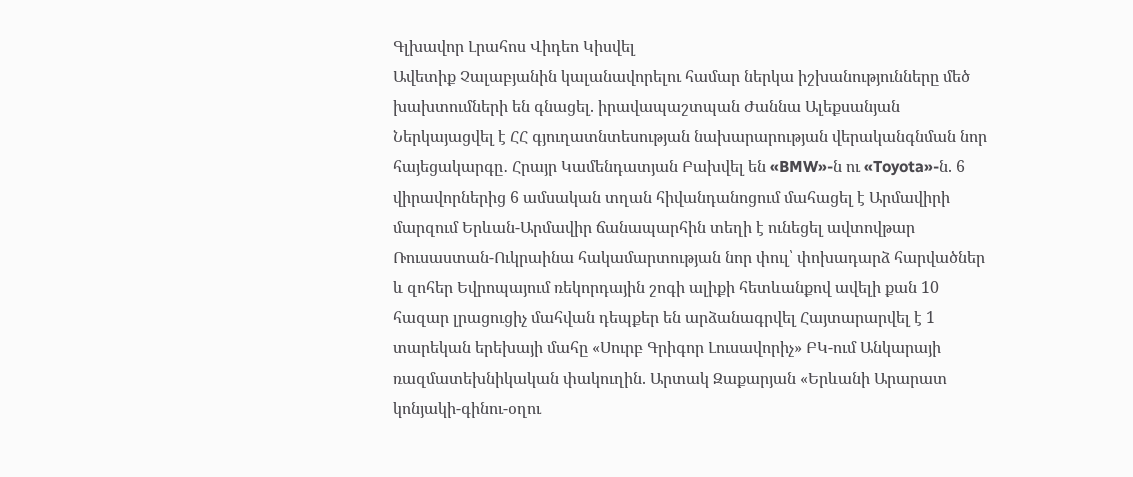Գլխավոր Լրահոս Վիդեո Կիսվել
Ավետիք Չալաբյանին կալանավորելու համար ներկա իշխանությունները մեծ խախտումների են գնացել. իրավապաշտպան Ժաննա Ալեքսանյան Ներկայացվել է ՀՀ գյուղատնտեսության նախարարության վերականգնման նոր հայեցակարգը․ Հրայր Կամենդատյան Բախվել են «BMW»-ն ու «Toyota»-ն. 6 վիրավորներից 6 ամսական տղան հիվանդանոցում մահացել է Արմավիրի մարզում Երևան-Արմավիր ճանապարհին տեղի է ունեցել ավտովթար Ռուսաստան-Ուկրաինա հակամարտության նոր փուլ՝ փոխադարձ հարվածներ և զոհեր Եվրոպայում ռեկորդային շոգի ալիքի հետևանքով ավելի քան 10 հազար լրացուցիչ մահվան դեպքեր են արձանագրվել Հայտարարվել է 1 տարեկան երեխայի մահը «Սուրբ Գրիգոր Լուսավորիչ» ԲԿ-ում Անկարայի ռազմատեխնիկական փակուղին. Արտակ Զաքարյան «Երևանի Արարատ կոնյակի-գինու-օղու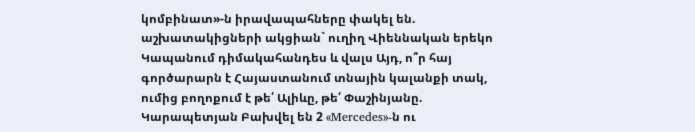կոմբինատ»-ն իրավապահները փակել են. աշխատակիցների ակցիան` ուղիղ Վիեննական երեկո Կապանում դիմակահանդես և վալս Այդ, ո՞ր հայ գործարարն է Հայաստանում տնային կալանքի տակ, ումից բողոքում է թե՛ Ալիևը, թե՛ Փաշինյանը. Կարապետյան Բախվել են 2 «Mercedes»-ն ու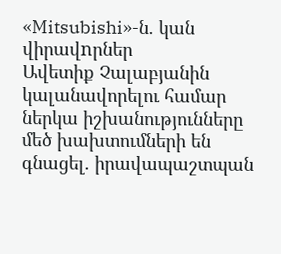«Mitsubishi»-ն. կան վիրավnրներ
Ավետիք Չալաբյանին կալանավորելու համար ներկա իշխանությունները մեծ խախտումների են գնացել. իրավապաշտպան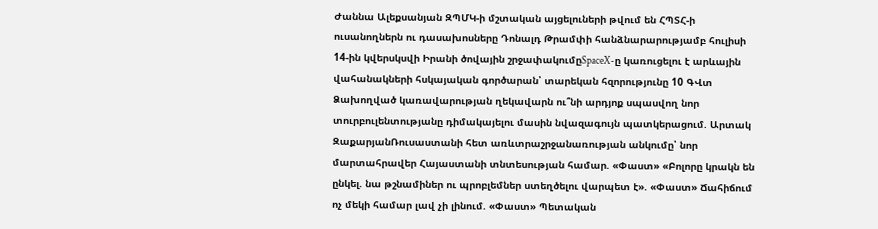Ժաննա Ալեքսանյան ԶՊՄԿ-ի մշտական այցելուների թվում են ՀՊՏՀ-ի ուսանողներն ու դասախոսները Դոնալդ Թրամփի հանձնարարությամբ հուլիսի 14-ին կվերսկսվի Իրանի ծովային շրջափակումըSpaceX-ը կառուցելու է արևային վահանակների հսկայական գործարան՝ տարեկան հզորությունը 10 ԳՎտ Ձախողված կառավարության ղեկավարն ու՞նի արդյոք սպասվող նոր տուրբուլենտությանը դիմակայելու մասին նվազագույն պատկերացում. Արտակ ԶաքարյանՌուսաստանի հետ առևտրաշրջանառության անկումը՝ նոր մարտահրավեր Հայաստանի տնտեսության համար. «Փաստ» «Բոլորը կրակն են ընկել. նա թշնամիներ ու պրոբլեմներ ստեղծելու վարպետ է». «Փաստ» Ճահիճում ոչ մեկի համար լավ չի լինում. «Փաստ» Պետական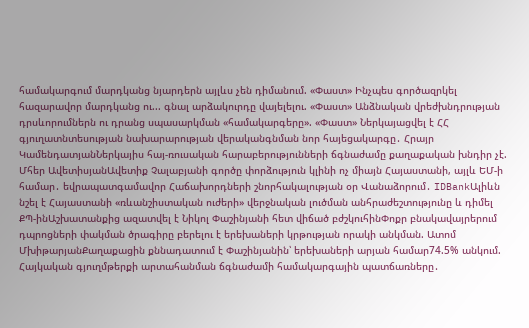համակարգում մարդկանց նյարդերն այլևս չեն դիմանում. «Փաստ» Ինչպես գործազրկել հազարավոր մարդկանց ու... գնալ արձակուրդը վայելելու. «Փաստ» Անձնական վրեժխնդրության դրսևորումներն ու դրանց սպասարկման «համակարգերը». «Փաստ» Ներկայացվել է ՀՀ գյուղատնտեսության նախարարության վերականգնման նոր հայեցակարգը․ Հրայր ԿամենդատյանՆերկայիս հայ-ռուսական հարաբերությունների ճգնաժամը քաղաքական խնդիր չէ. Մհեր ԱվետիսյանԱվետիք Չալաբյանի գործը փորձություն կլինի ոչ միայն Հայաստանի, այլև ԵՄ-ի համար․ եվրապատգամավոր Հաճախորդների շնորհակալության օր Վանաձորում․ IDBankԱլիևն նշել է Հայաստանի «ռևանշիստական ուժերի» վերջնական լուծման անհրաժեշտությունը և դիմել ՔՊ-ինԱշխատանքից ազատվել է Նիկոլ Փաշինյանի հետ վիճած բժշկուհինՓոքր բնակավայրերում դպրոցների փակման ծրագիրը բերելու է երեխաների կրթության որակի անկման. Ատոմ ՄխիթարյանՔաղաքացին քննադատում է Փաշինյանին՝ երեխաների արյան համար74.5% անկում. Հայկական գյուղմթերքի արտահանման ճգնաժամի համակարգային պատճառները․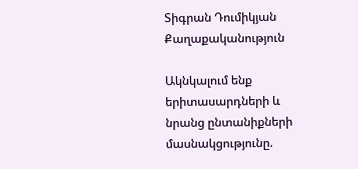Տիգրան Դումիկյան
Քաղաքականություն

Ակնկալում ենք երիտասարդների և նրանց ընտանիքների մասնակցությունը.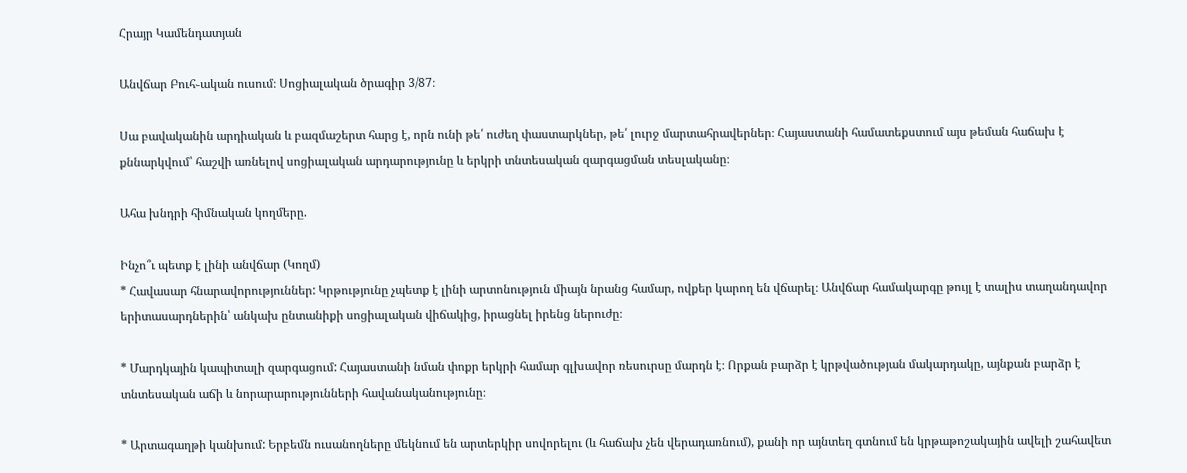Հրայր Կամենդատյան

Անվճար Բուհ֊ական ուսում։ Սոցիալական ծրագիր 3/87։

Սա բավականին արդիական և բազմաշերտ հարց է, որն ունի թե՛ ուժեղ փաստարկներ, թե՛ լուրջ մարտահրավերներ։ Հայաստանի համատեքստում այս թեման հաճախ է քննարկվում՝ հաշվի առնելով սոցիալական արդարությունը և երկրի տնտեսական զարգացման տեսլականը։

Ահա խնդրի հիմնական կողմերը.

Ինչո՞ւ պետք է լինի անվճար (Կողմ)
* Հավասար հնարավորություններ: Կրթությունը չպետք է լինի արտոնություն միայն նրանց համար, ովքեր կարող են վճարել։ Անվճար համակարգը թույլ է տալիս տաղանդավոր երիտասարդներին՝ անկախ ընտանիքի սոցիալական վիճակից, իրացնել իրենց ներուժը։

* Մարդկային կապիտալի զարգացում: Հայաստանի նման փոքր երկրի համար գլխավոր ռեսուրսը մարդն է։ Որքան բարձր է կրթվածության մակարդակը, այնքան բարձր է տնտեսական աճի և նորարարությունների հավանականությունը։

* Արտագաղթի կանխում: Երբեմն ուսանողները մեկնում են արտերկիր սովորելու (և հաճախ չեն վերադառնում), քանի որ այնտեղ գտնում են կրթաթոշակային ավելի շահավետ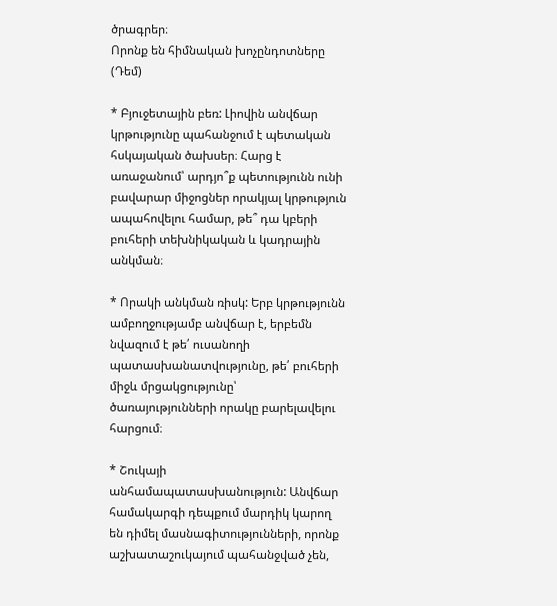ծրագրեր։
Որոնք են հիմնական խոչընդոտները (Դեմ)

* Բյուջետային բեռ: Լիովին անվճար կրթությունը պահանջում է պետական հսկայական ծախսեր։ Հարց է առաջանում՝ արդյո՞ք պետությունն ունի բավարար միջոցներ որակյալ կրթություն ապահովելու համար, թե՞ դա կբերի բուհերի տեխնիկական և կադրային անկման։

* Որակի անկման ռիսկ: Երբ կրթությունն ամբողջությամբ անվճար է, երբեմն նվազում է թե՛ ուսանողի պատասխանատվությունը, թե՛ բուհերի միջև մրցակցությունը՝ ծառայությունների որակը բարելավելու հարցում։

* Շուկայի անհամապատասխանություն: Անվճար համակարգի դեպքում մարդիկ կարող են դիմել մասնագիտությունների, որոնք աշխատաշուկայում պահանջված չեն,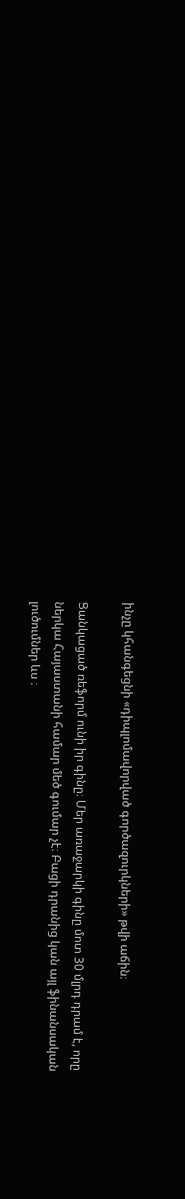ինչը կհանգեցնի «դիպլոմավորված գործազուրկների» թվի աճին։

Ցանկացած ռեֆորմ ունի իր գինը։ Մեր առաջարկի գինը մոտ 30 մլրդ դրամ է, որը ներկա Հայաստանի համար մեծ գումար չէ։ Բացի դրանից կան այլ ֆինանսական լուծումներ ևս ։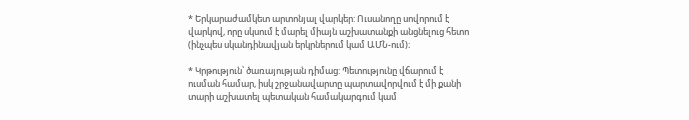* Երկարաժամկետ արտոնյալ վարկեր: Ուսանողը սովորում է վարկով, որը սկսում է մարել միայն աշխատանքի անցնելուց հետո (ինչպես սկանդինավյան երկրներում կամ ԱՄՆ-ում)։

* Կրթություն՝ ծառայության դիմաց: Պետությունը վճարում է ուսման համար, իսկ շրջանավարտը պարտավորվում է մի քանի տարի աշխատել պետական համակարգում կամ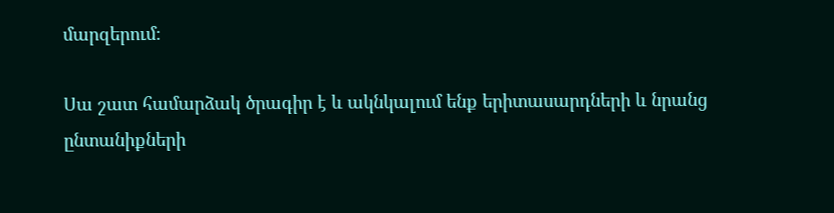մարզերում։

Սա շատ համարձակ ծրագիր է և ակնկալում ենք երիտասարդների և նրանց ընտանիքների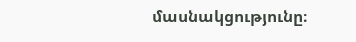մասնակցությունը։